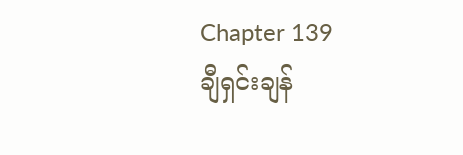Chapter 139
ချီရှင်းချန်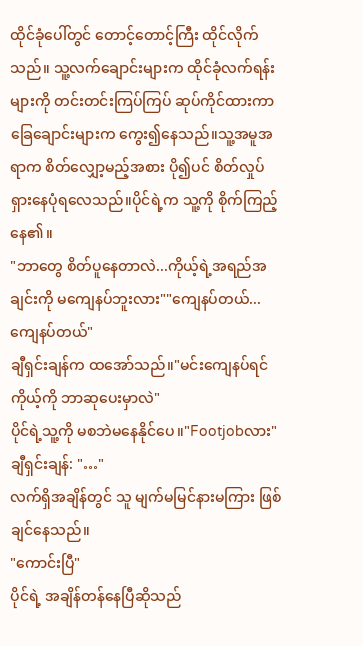ထိုင်ခုံပေါ်တွင် တောင့်တောင့်ကြီး ထိုင်လိုက်သည်။ သူ့လက်ချောင်းများက ထိုင်ခုံလက်ရန်းများကို တင်းတင်းကြပ်ကြပ် ဆုပ်ကိုင်ထားကာ ခြေချောင်းများက ကွေး၍နေသည်။သူ့အမူအရာက စိတ်လျှော့မည့်အစား ပို၍ပင် စိတ်လှုပ်ရှားနေပုံရလေသည်။ပိုင်ရဲ့က သူ့ကို စိုက်ကြည့်နေ၏။
"ဘာတွေ စိတ်ပူနေတာလဲ...ကိုယ့်ရဲ့အရည်အချင်းကို မကျေနပ်ဘူးလား""ကျေနပ်တယ်...ကျေနပ်တယ်"
ချီရှင်းချန်က ထအော်သည်။"မင်းကျေနပ်ရင် ကိုယ့်ကို ဘာဆုပေးမှာလဲ"
ပိုင်ရဲ့သူ့ကို မစဘဲမနေနိုင်ပေ။"Footjobလား"
ချီရှင်းချန်: "…"
လက်ရှိအချိန်တွင် သူ မျက်မမြင်နားမကြား ဖြစ်ချင်နေသည်။
"ကောင်းပြီ"
ပိုင်ရဲ့ အချိန်တန်နေပြီဆိုသည်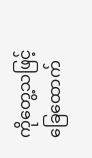ကိုတွေ့သဖြင့် ခြေထောက်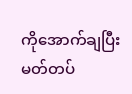ကိုအောက်ချပြီး မတ်တပ်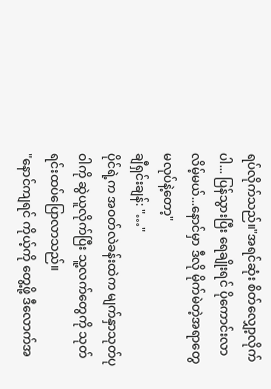ရပ်လိုက်သည်။"အရင်ဆုံး စိတ်လျှော့လိုက်ပါ... ပြန်သွားပြီး ရေချိုးရင် ပိုကောင်းလာလိမ့်မယ်...နောင်မှာ ဒီလို မိုက်မဲတဲ့အရာတွေ မလုပ်နဲ့တော့"
ချီရှင်းချန်: "…"
ပိုင်ရဲ့က အဝတ်လဲခန်းထဲက မျက်နှာသုတ်ပုဝါကို ဆွဲယူလိုက်ပြီး သူ့လက်တွေကို သုတ်ရင်းထပ်ပြောလာသည်။
"နောင်ကျရင် ကိုယ့်ကို တွေ့ဖို့ ဒီလောက်အ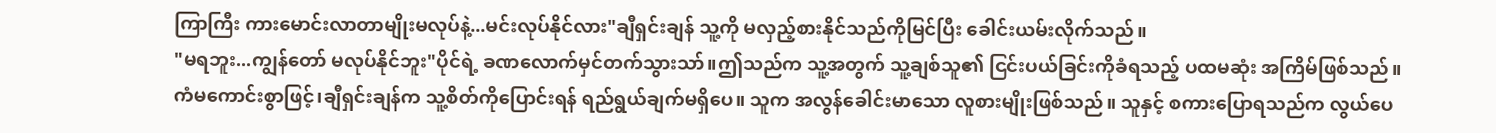ကြာကြီး ကားမောင်းလာတာမျိုးမလုပ်နဲ့...မင်းလုပ်နိုင်လား"ချီရှင်းချန် သူ့ကို မလှည့်စားနိုင်သည်ကိုမြင်ပြီး ခေါင်းယမ်းလိုက်သည်။
"မရဘူး...ကျွန်တော် မလုပ်နိုင်ဘူး"ပိုင်ရဲ့ ခဏလောက်မှင်တက်သွားသာ်။ဤသည်က သူ့အတွက် သူ့ချစ်သူ၏ ငြင်းပယ်ခြင်းကိုခံရသည့် ပထမဆုံး အကြိမ်ဖြစ်သည်။
ကံမကောင်းစွာဖြင့်၊ချီရှင်းချန်က သူ့စိတ်ကိုပြောင်းရန် ရည်ရွယ်ချက်မရှိပေ။ သူက အလွန်ခေါင်းမာသော လူစားမျိုးဖြစ်သည်။ သူနှင့် စကားပြောရသည်က လွယ်ပေ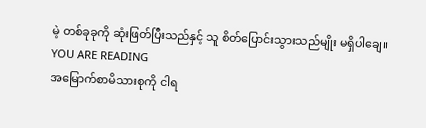မဲ့ တစ်ခုခုကို ဆုံးဖြတ်ပြီးသည်နှင့် သူ စိတ်ပြောင်းသွားသည်မျိုး မရှိပါချေ။
YOU ARE READING
အမြောက်စာမိသားစုကို ငါရ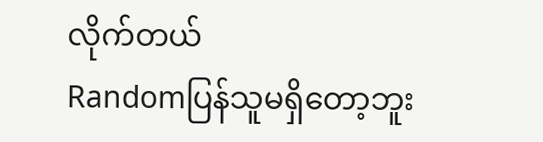လိုက်တယ်
Randomပြန်သူမရှိတော့ဘူး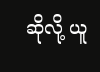ဆိုလို့ ယူ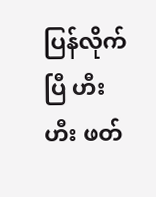ပြန်လိုက်ပြီ ဟီးဟီး ဖတ်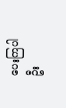ပေးကြပါဦး